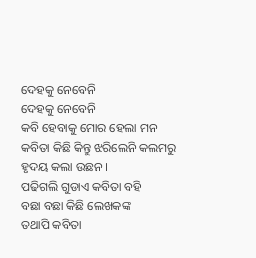ଦେହକୁ ନେବେନି
ଦେହକୁ ନେବେନି
କବି ହେବାକୁ ମୋର ହେଲା ମନ
କବିତା କିଛି କିନ୍ତୁ ଝରିଲେନି କଲମରୁ
ହୃଦୟ କଲା ଉଛନ ।
ପଢିଗଲି ଗୁଡାଏ କବିତା ବହି
ବଛା ବଛା କିଛି ଲେଖକଙ୍କ
ତଥାପି କବିତା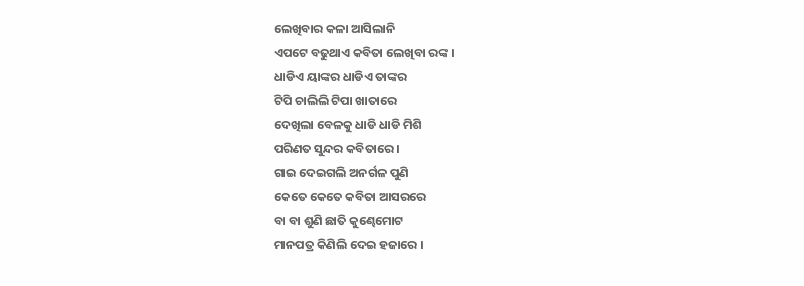ଲେଖିବାର କଳା ଆସିଲାନି
ଏପଟେ ବଢୁଥାଏ କବିତା ଲେଖିବା ରଙ୍କ ।
ଧାଡିଏ ୟାଙ୍କର ଧାଡିଏ ତାଙ୍କର
ଟିପି ଚାଲିଲି ଟିପା ଖାତାରେ
ଦେଖିଲା ବେଳକୁ ଧାଡି ଧାଡି ମିଶି
ପରିଣତ ସୁନ୍ଦର କବିତାରେ ।
ଗାଇ ଦେଇଗଲି ଅନର୍ଗଳ ପୁଣି
କେତେ କେତେ କବିତା ଆସରରେ
ବା ବା ଶୁଣି ଛାତି କୁଣ୍ଢେମୋଟ
ମାନପତ୍ର କିଣିଲି ଦେଇ ହଜାରେ ।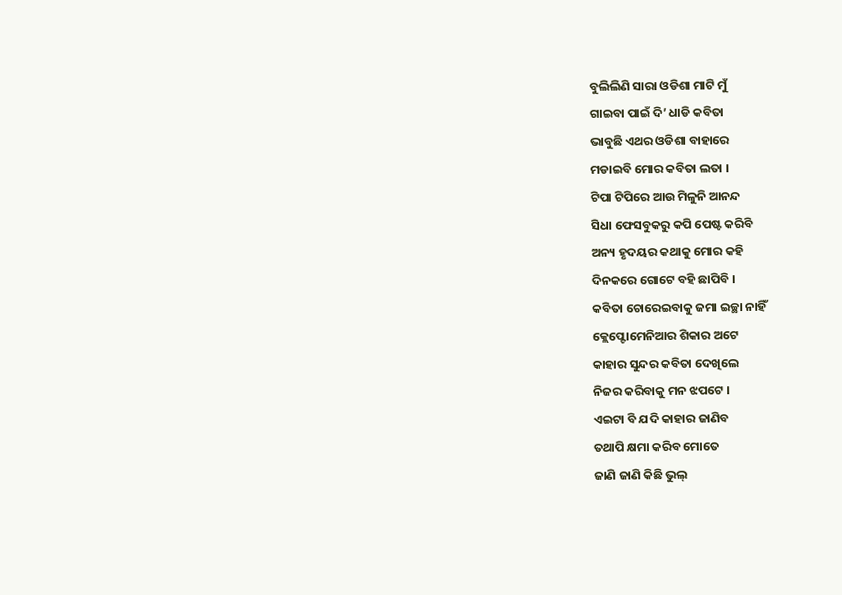ବୁଲିଲିଣି ସାରା ଓଡିଶା ମାଟି ମୁଁ
ଗାଇବା ପାଇଁ ଦି’ ଧାଡି କବିତା
ଭାବୁଛି ଏଥର ଓଡିଶା ବାହାରେ
ମଡାଇବି ମୋର କବିତା ଲତା ।
ଟିପା ଟିପିରେ ଆଉ ମିଳୁନି ଆନନ୍ଦ
ସିଧା ଫେସବୁକରୁ କପି ପେଷ୍ଟ କରିବି
ଅନ୍ୟ ହୃଦୟର କଥାକୁ ମୋର କହି
ଦିନକରେ ଗୋଟେ ବହି ଛାପିବି ।
କବିତା ଚୋରେଇବାକୁ ଜମା ଇଚ୍ଛା ନାହିଁ
କ୍ଲେପ୍ଟୋମେନିଆର ଶିକାର ଅଟେ
କାହାର ସୁନ୍ଦର କବିତା ଦେଖିଲେ
ନିଜର କରିବାକୁ ମନ ଝପଟେ ।
ଏଇଟା ବି ଯଦି କାହାର ଜାଣିବ
ତଥାପି କ୍ଷମା କରିବ ମୋତେ
ଜାଣି ଜାଣି କିଛି ଭୁଲ୍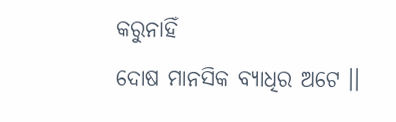କରୁନାହିଁ
ଦୋଷ ମାନସିକ ବ୍ୟାଧିର ଅଟେ ।।